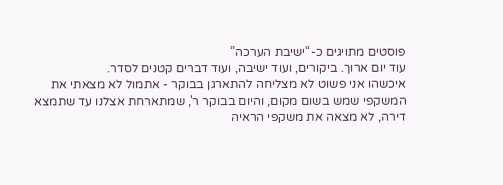פוסטים מתויגים כ-“ישיבת הערכה”
עוד יום ארוך. ביקורים, ועוד ישיבה, ועוד דברים קטנים לסדר.
איכשהו אני פשוט לא מצליחה להתארגן בבוקר - אתמול לא מצאתי את המשקפי שמש בשום מקום, והיום בבוקר ר', שמתארחת אצלנו עד שתמצא דירה, לא מצאה את משקפי הראיה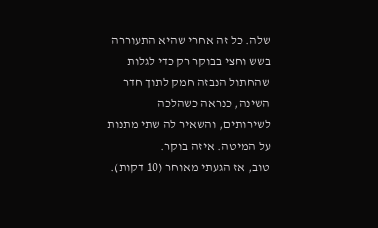שלה. כל זה אחרי שהיא התעוררה בשש וחצי בבוקר רק כדי לגלות שהחתול הנבזה חמק לתוך חדר השינה, כנראה כשהלכה לשירותים, והשאיר לה שתי מתנות על המיטה. איזה בוקר.
טוב, אז הגעתי מאוחר (10 דקות).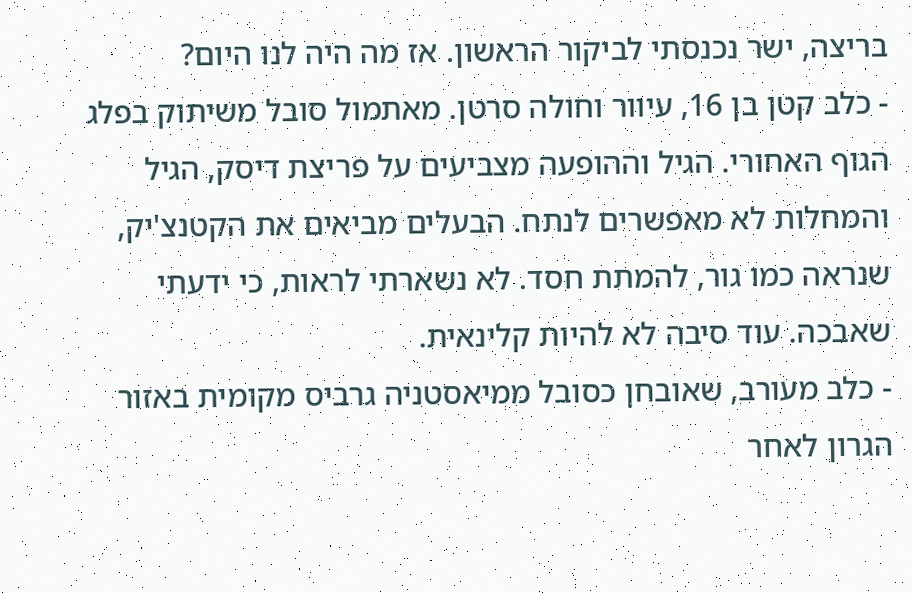בריצה, ישר נכנסתי לביקור הראשון. אז מה היה לנו היום?
- כלב קטן בן 16, עיוור וחולה סרטן. מאתמול סובל משיתוק בפלג הגוף האחורי. הגיל וההופעה מצביעים על פריצת דיסק, הגיל והמחלות לא מאפשרים לנתח. הבעלים מביאים את הקטנצ'יק, שנראה כמו גור, להמתת חסד. לא נשארתי לראות, כי ידעתי שאבכה. עוד סיבה לא להיות קלינאית.
- כלב מעורב, שאובחן כסובל ממיאסטניה גרביס מקומית באזור הגרון לאחר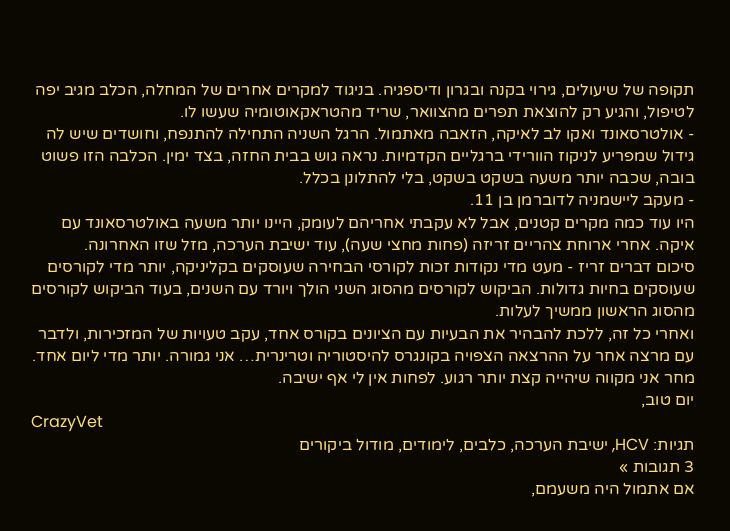תקופה של שיעולים, גירוי בקנה ובגרון ודיספגיה. בניגוד למקרים אחרים של המחלה, הכלב מגיב יפה לטיפול, והגיע רק להוצאת תפרים מהצוואר, שריד מהטראקאוטומיה שעשו לו.
- אולטרסאונד ואקו לב לאיקה, הזאבה מאתמול. הרגל השניה התחילה להתנפח, וחושדים שיש לה גידול שמפריע לניקוז הוורידי ברגליים הקדמיות. נראה גוש בבית החזה, בצד ימין. הכלבה הזו פשוט בובה, שכבה יותר משעה בשקט בשקט, בלי להתלונן בכלל.
- מעקב ליישמניה לדוברמן בן 11.
היו עוד כמה מקרים קטנים, אבל לא עקבתי אחריהם לעומק, היינו יותר משעה באולטרסאונד עם איקה. אחרי ארוחת צהריים זריזה (פחות מחצי שעה), עוד ישיבת הערכה, מזל שזו האחרונה.
סיכום דברים זריז - מעט מדי נקודות זכות לקורסי הבחירה שעוסקים בקליניקה, יותר מדי לקורסים שעוסקים בחיות גדולות. הביקוש לקורסים מהסוג השני הולך ויורד עם השנים, בעוד הביקוש לקורסים מהסוג הראשון ממשיך לעלות.
ואחרי כל זה, ללכת להבהיר את הבעיות עם הציונים בקורס אחד, עקב טעויות של המזכירות, ולדבר עם מרצה אחר על ההרצאה הצפויה בקונגרס להיסטוריה וטרינרית… אני גמורה. יותר מדי ליום אחד. מחר אני מקווה שיהייה קצת יותר רגוע. לפחות אין לי אף ישיבה.
יום טוב,
CrazyVet
תגיות: HCV, ישיבת הערכה, כלבים, לימודים, מודול ביקורים
3 תגובות »
אם אתמול היה משעמם,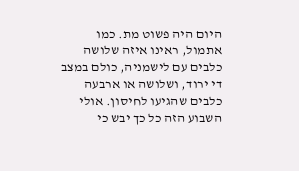היום היה פשוט מת. כמו אתמול, ראינו איזה שלושה כלבים עם לישמניה, כולם במצב די ירוד, ושלושה או ארבעה כלבים שהגיעו לחיסון. אולי השבוע הזה כל כך יבש כי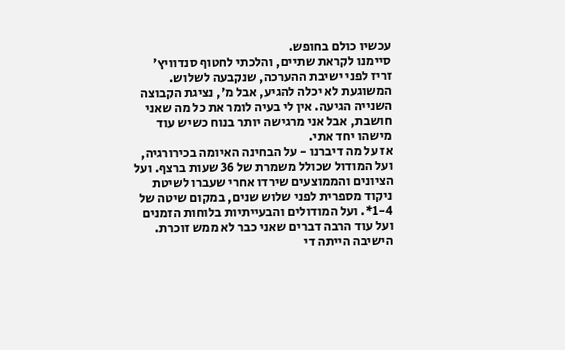עכשיו כולם בחופש.
סיימנו לקראת שתיים, והלכתי לחטוף סנדוויץ' זריז לפני ישיבת ההערכה, שנקבעה לשלוש. המשוגעת לא יכלה להגיע, אבל מ', נציגת הקבוצה השנייה הגיעה. אין לי בעיה לומר את כל מה שאני חושבת, אבל אני מרגישה יותר בנוח כשיש עוד מישהו יחד אתי.
אז על מה דיברנו - על הבחינה האיומה בכירורגיה, ועל המודול שכולל משמרת של 36 שעות ברצף. ועל הציונים והממוצעים שירדו אחרי שעברו לשיטת ניקוד מספרית לפני שלוש שנים, במקום שיטה של 1-4*. ועל המודולים והבעייתיות בלוחות הזמנים ועל עוד הרבה דברים שאני כבר לא ממש זוכרת. הישיבה הייתה די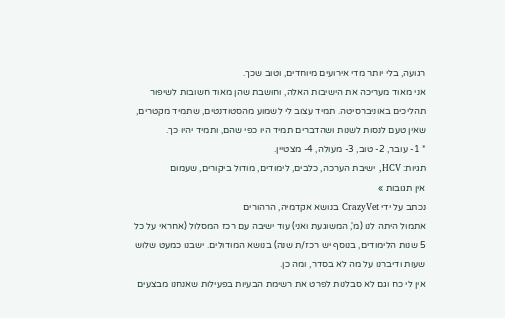רגועה, בלי יותר מדי אירועים מיוחדים, וטוב שכך.
אני מאוד מעריכה את הישיבות האלה, וחושבת שהן מאוד חשובות לשיפור תהליכים באוניברסיטה. תמיד עצוב לי לשמוע מהסטודנטים, שתמיד מקטרים, שאין טעם לנסות לשנות ושהדברים תמיד היו כפי שהם, ותמיד יהיו כך.
* 1- עובר, 2- טוב, 3- מעולה, 4- מצטיין.
תגיות: HCV, ישיבת הערכה, כלבים, לימודים, מודול ביקורים, שעמום
אין תגובות »
נכתב על ידי CrazyVet בנושא אקדמיה, הרהורים
אתמול היתה לנו (מ', המשוגעת ואני) עוד ישיבה עם רכז המסלול (אחראי על כל 5 שנות הלימודים, בנוסף יש רכז/ת שנה) בנושא המודולים. ישבנו כמעט שלוש שעות ודיברנו על מה לא בסדר, ומה כן.
אין לי כח וגם לא סבלנות לפרט את רשימת הבעיות בפעילות שאנחנו מבצעים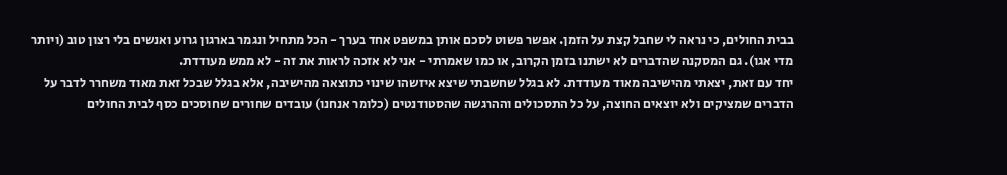בבית החולים, כי נראה לי שחבל קצת על הזמן. אפשר פשוט לסכם אותן במשפט אחד בערך - הכל מתחיל ונגמר בארגון גרוע ואנשים בלי רצון טוב (ויותר מדי אגו). גם המסקנה שהדברים לא ישתנו בזמן הקרוב, או כמו שאמרתי - אני לא אזכה לראות את זה - לא ממש מעודדת.
יחד עם זאת, יצאתי מהישיבה מאוד מעודדת. לא בגלל שחשבתי שיצא איזשהו שינוי כתוצאה מהישיבה, אלא בגלל שבכל זאת מאוד משחרר לדבר על הדברים שמציקים ולא יוצאים החוצה, על כל התסכולים וההרגשה שהסטודנטים (כלומר אנחנו) עובדים שחורים שחוסכים כסף לבית החולים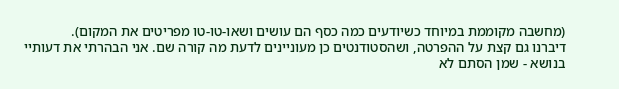(מחשבה מקוממת במיוחד כשיודעים כמה כסף הם עושים ושאו-טו-טו מפריטים את המקום).
דיברנו גם קצת על ההפרטה, ושהסטודנטים כן מעוניינים לדעת מה קורה שם. אני הבהרתי את דעותיי בנושא - שמן הסתם לא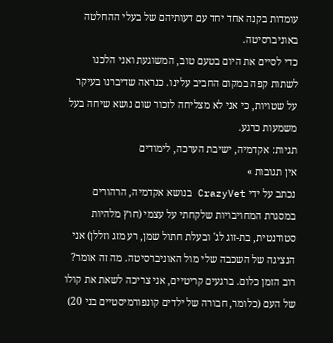עומדות בקנה אחד יחד עם דעותיהם של בעלי ההחלטה באוניברסיטה.
כדי לסיים את היום בטעם טוב, המשוגעת ואני הלכנו לשתות קפה במקום החביב עלינו. כנראה שדיברנו בעיקר על שטויות, כי אני לא מצליחה לזכור שום נושא שיחה בעל משמעות כרגע.
תגיות: אקדמיה, ישיבת הערכה, לימודים
אין תגובות »
נכתב על ידי CrazyVet בנושא אקדמיה, הרהורים
במסגרת המחויבויות שלקחתי על עצמי (חוץ מלהיות סטודנטית, בת-זוג לג' ובעלת חתול שמן, רע מזג וזללן) אני הנציגה של השכבה שלי מול האוניברסיטה. מה זה אומר? רוב הזמן כלום. ברגעים קריטיים, אני צריכה לשאת את קולו של העם (כלומר, חבורה של ילדים קונפורמיסטיים בני 20)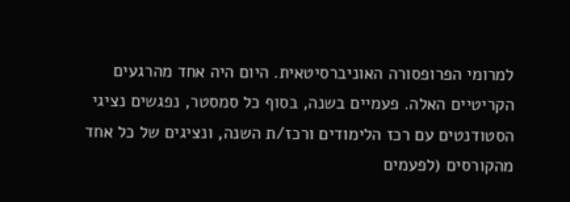למרומי הפרופסורה האוניברסיטאית. היום היה אחד מהרגעים הקריטיים האלה. פעמיים בשנה, בסוף כל סמסטר, נפגשים נציגי הסטודנטים עם רכז הלימודים ורכז/ת השנה, ונציגים של כל אחד מהקורסים (לפעמים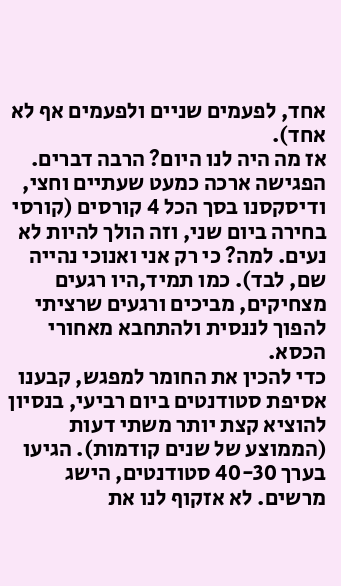אחד, לפעמים שניים ולפעמים אף לא אחד).
אז מה היה לנו היום? הרבה דברים. הפגישה ארכה כמעט שעתיים וחצי, ודיסקסנו בסך הכל 4 קורסים (קורסי בחירה ביום שני, וזה הולך להיות לא נעים. למה? כי רק אני ואנוכי נהייה שם, לבד). כמו תמיד,היו רגעים מצחיקים, מביכים ורגעים שרציתי להפוך לננסית ולהתחבא מאחורי הכסא.
כדי להכין את החומר למפגש, קבענו אסיפת סטודנטים ביום רביעי, בנסיון להוציא קצת יותר משתי דעות (הממוצע של שנים קודמות). הגיעו בערך 40-30 סטודנטים, הישג מרשים. לא אזקוף לנו את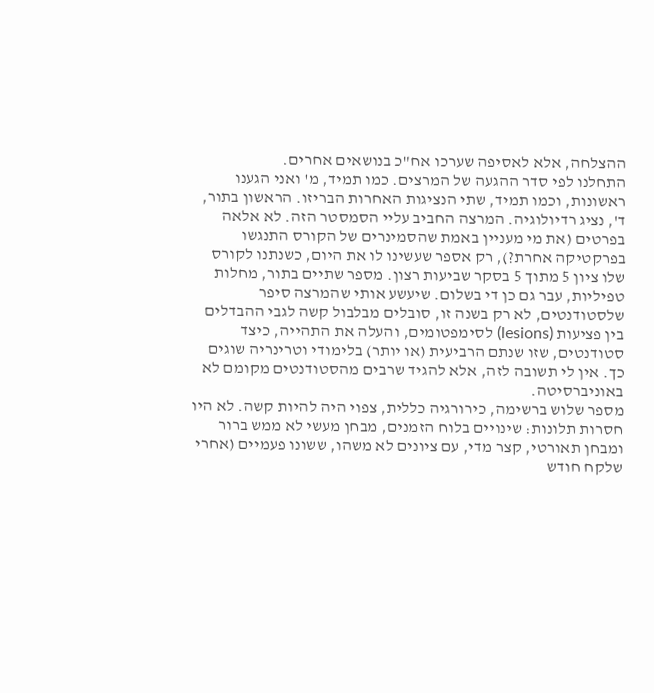ההצלחה, אלא לאסיפה שערכו אח"כ בנושאים אחרים.
התחלנו לפי סדר ההגעה של המרצים. כמו תמיד, מ' ואני הגענו ראשונות, וכמו תמיד, שתי הנציגות האחרות הבריזו. הראשון בתור, ד', נציג רדיולוגיה. המרצה החביב עליי הסמסטר הזה. לא אלאה בפרטים (את מי מעניין באמת שהסמינרים של הקורס התנגשו בפרקטיקה אחרת?), רק אספר שעשינו לו את היום, כשנתנו לקורס שלו ציון 5 מתוך 5 בסקר שביעות רצון. מספר שתיים בתור, מחלות טפיליות, עבר גם כן די בשלום. שיעשע אותי שהמרצה סיפר שלסטודנטים, לא רק בשנה זו, סובלים מבלבול קשה לגבי ההבדלים בין פציעות (lesions) לסימפטומים, והעלה את התהייה, כיצד סטודנטים, שזו שנתם הרביעית (או יותר) בלימודי וטרינריה שוגים כך. אין לי תשובה לזה, אלא להגיד שרבים מהסטודנטים מקומם לא באוניברסיטה.
מספר שלוש ברשימה, כירורגיה כללית, צפוי היה להיות קשה. לא היו חסרות תלונות: שינויים בלוח הזמנים, מבחן מעשי לא ממש ברור ומבחן תאורטי, קצר מדי, עם ציונים לא משהו, ששונו פעמיים (אחרי שלקח חודש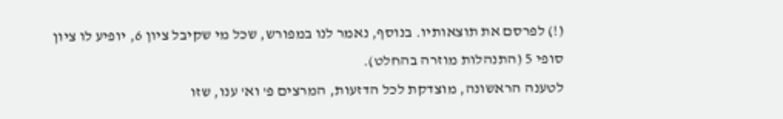(!) לפרסם את תוצאותיו. בנוסף, נאמר לנו במפורש, שכל מי שקיבל ציון 6, יופיע לו ציון סופי 5 (התנהלות מוזרה בהחלט).
לטענה הראשונה, מוצדקת לכל הדזעות, המרצים פ' וא' ענו, שזו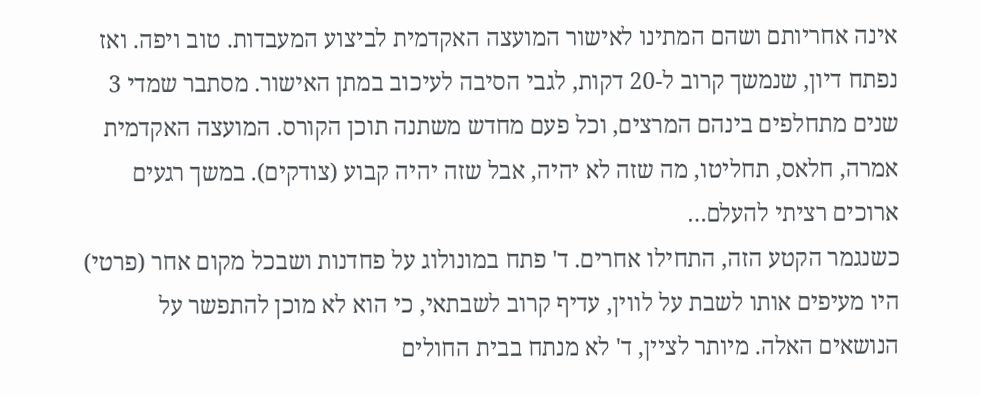אינה אחריותם ושהם המתינו לאישור המועצה האקדמית לביצוע המעבדות. טוב ויפה. ואז נפתח דיון, שנמשך קרוב ל-20 דקות, לגבי הסיבה לעיכוב במתן האישור. מסתבר שמדי 3 שנים מתחלפים בינהם המרצים, וכל פעם מחדש משתנה תוכן הקורס. המועצה האקדמית אמרה, חלאס, תחליטו, מה שזה לא יהיה, אבל שזה יהיה קבוע (צודקים). במשך רגעים ארוכים רציתי להעלם…
כשנגמר הקטע הזה, התחילו אחרים. ד' פתח במונולוג על פחדנות ושבכל מקום אחר (פרטי) היו מעיפים אותו לשבת על לווין, עדיף קרוב לשבתאי, כי הוא לא מוכן להתפשר על הנושאים האלה. מיותר לציין, ד' לא מנתח בבית החולים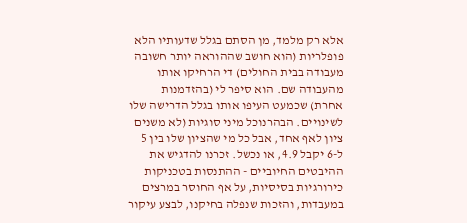אלא רק מלמד, מן הסתם בגלל שדעותיו הלא פופלריות (הוא חושב שההוראה יותר חשובה מעבודה בבית החולים) די הרחיקו אותו מהעבודה שם. הוא סיפר לי (בהזדמנות אחרת) שכמעט העיפו אותו בגלל הדרישה שלו לשינויים. הבהרנוכל מיני סוגיות (לא משנים ציון לאף אחד, אבל כל מי שהציון שלו בין 5 ל-6 יקבל 4.9, או נכשל. זכרנו להדגיש את ההיבטים החיוביים - ההתנסות בטכניקות כירורגיות בסיסיות, על אף החוסר במרצים במעבדות, והזכות שנפלה בחיקנו, לבצע עיקור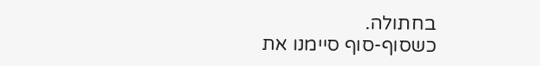בחתולה.
כשסוף-סוף סיימנו את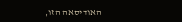האודיסאה הזו,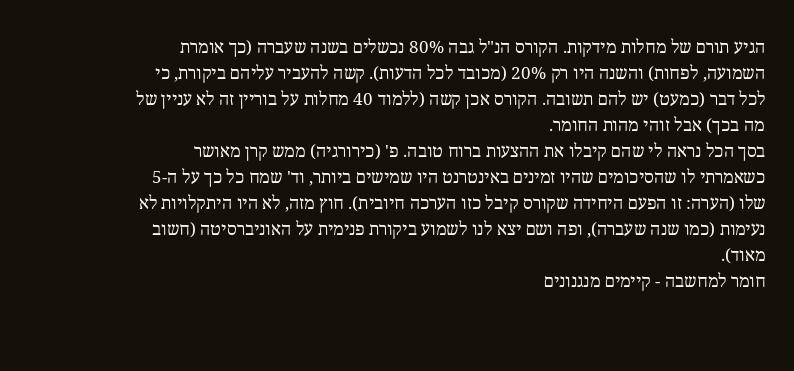הגיע תורם של מחלות מידקות. הקורס הנ"ל גבה 80% נכשלים בשנה שעברה (כך אומרת השמועה, לפחות) והשנה היו רק 20% (מכובד לכל הדעות). קשה להעביר עליהם ביקורת, כי לכל דבר (כמעט) יש להם תשובה. הקורס אכן קשה (ללמוד 40 מחלות על בוריין זה לא עניין של מה בכך) אבל זוהי מהות החומר.
בסך הכל נראה לי שהם קיבלו את ההצעות ברוח טובה. פ' (כירורגיה) ממש קרן מאושר כשאמרתי לו שהסיכומים שהיו זמינים באינטרנט היו שמישים ביותר, וד' שמח כל כך על ה-5 שלו (הערה: זו הפעם היחידה שקורס קיבל כזו הערכה חיובית). חוץ מזה, לא היו היתקלויות לא נעימות (כמו שנה שעברה), ופה ושם יצא לנו לשמוע ביקורת פנימית על האוניברסיטה (חשוב מאוד).
חומר למחשבה - קיימים מנגנונים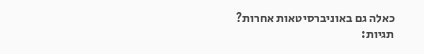כאלה גם באוניברסיטאות אחרות?
תגיות: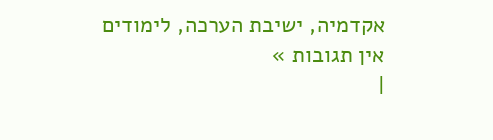אקדמיה, ישיבת הערכה, לימודים
אין תגובות »
|